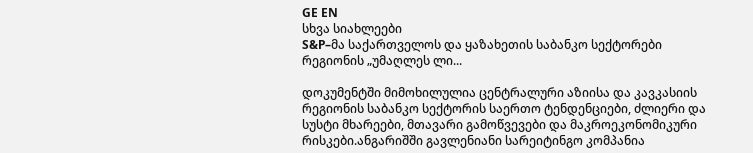GE EN
სხვა სიახლეები
S&P–მა საქართველოს და ყაზახეთის საბანკო სექტორები რეგიონის „უმაღლეს ლი...

დოკუმენტში მიმოხილულია ცენტრალური აზიისა და კავკასიის რეგიონის საბანკო სექტორის საერთო ტენდენციები, ძლიერი და სუსტი მხარეები, მთავარი გამოწვევები და მაკროეკონომიკური რისკები.ანგარიშში გავლენიანი სარეიტინგო კომპანია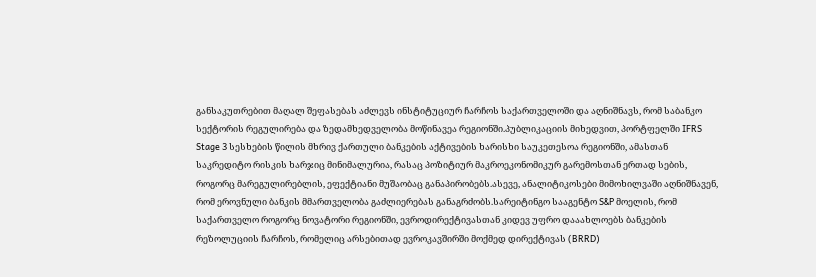განსაკუთრებით მაღალ შეფასებას აძლევს ინსტიტუციურ ჩარჩოს საქართველოში და აღნიშნავს, რომ საბანკო სექტორის რეგულირება და ზედამხედველობა მოწინავეა რეგიონში.პუბლიკაციის მიხედვით, პორტფელში IFRS Stage 3 სესხების წილის მხრივ ქართული ბანკების აქტივების ხარისხი საუკეთესოა რეგიონში, ამასთან საკრედიტო რისკის ხარჯიც მინიმალურია, რასაც პოზიტიურ მაკროეკონომიკურ გარემოსთან ერთად სების, როგორც მარეგულირებლის, ეფექტიანი მუშაობაც განაპირობებს.ასევე, ანალიტიკოსები მიმოხილვაში აღნიშნავენ, რომ ეროვნული ბანკის მმართველობა გაძლიერებას განაგრძობს.სარეიტინგო სააგენტო S&P მოელის, რომ საქართველო როგორც ნოვატორი რეგიონში, ევროდირექტივასთან კიდევ უფრო დააახლოებს ბანკების რეზოლუციის ჩარჩოს, რომელიც არსებითად ევროკავშირში მოქმედ დირექტივას (BRRD)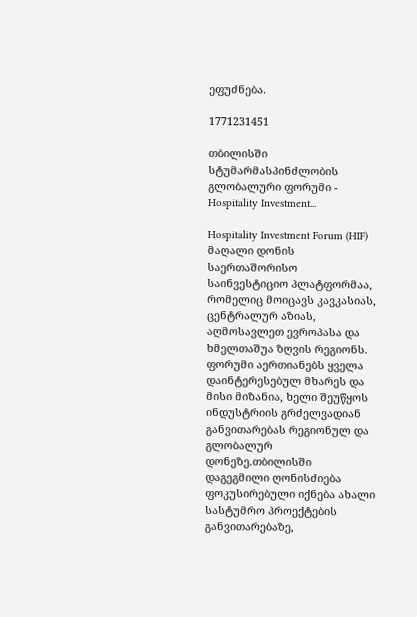ეფუძნება.

1771231451

თბილისში სტუმარმასპინძლობის გლობალური ფორუმი - Hospitality Investment...

Hospitality Investment Forum (HIF) მაღალი დონის საერთაშორისო საინვესტიციო პლატფორმაა, რომელიც მოიცავს კავკასიას, ცენტრალურ აზიას, აღმოსავლეთ ევროპასა და ხმელთაშუა ზღვის რეგიონს. ფორუმი აერთიანებს ყველა დაინტერესებულ მხარეს და მისი მიზანია, ხელი შეუწყოს ინდუსტრიის გრძელვადიან განვითარებას რეგიონულ და გლობალურ დონეზე.თბილისში დაგეგმილი ღონისძიება ფოკუსირებული იქნება ახალი სასტუმრო პროექტების განვითარებაზე,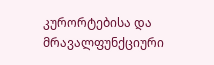კურორტებისა და მრავალფუნქციური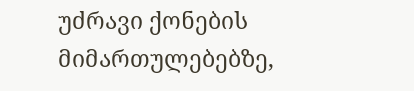უძრავი ქონების მიმართულებებზე,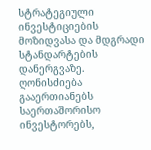სტრატეგიული ინვესტიციების მოზიდვასა და მდგრადი სტანდარტების დანერგვაზე. ღონისძიება გააერთიანებს საერთაშორისო ინვესტორებს,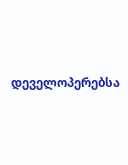დეველოპერებსა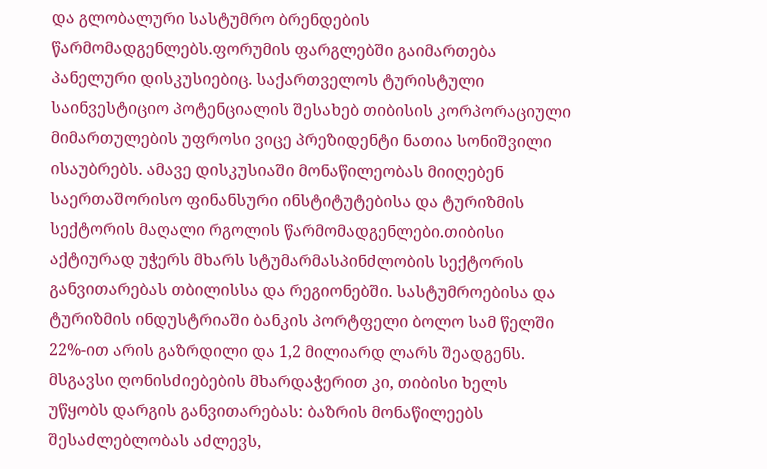და გლობალური სასტუმრო ბრენდების წარმომადგენლებს.ფორუმის ფარგლებში გაიმართება პანელური დისკუსიებიც. საქართველოს ტურისტული საინვესტიციო პოტენციალის შესახებ თიბისის კორპორაციული მიმართულების უფროსი ვიცე პრეზიდენტი ნათია სონიშვილი ისაუბრებს. ამავე დისკუსიაში მონაწილეობას მიიღებენ საერთაშორისო ფინანსური ინსტიტუტებისა და ტურიზმის სექტორის მაღალი რგოლის წარმომადგენლები.თიბისი აქტიურად უჭერს მხარს სტუმარმასპინძლობის სექტორის განვითარებას თბილისსა და რეგიონებში. სასტუმროებისა და ტურიზმის ინდუსტრიაში ბანკის პორტფელი ბოლო სამ წელში 22%-ით არის გაზრდილი და 1,2 მილიარდ ლარს შეადგენს. მსგავსი ღონისძიებების მხარდაჭერით კი, თიბისი ხელს უწყობს დარგის განვითარებას: ბაზრის მონაწილეებს შესაძლებლობას აძლევს,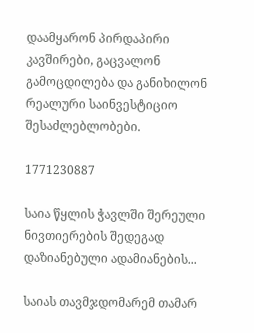დაამყარონ პირდაპირი კავშირები, გაცვალონ გამოცდილება და განიხილონ რეალური საინვესტიციო შესაძლებლობები.

1771230887

საია წყლის ჭავლში შერეული ნივთიერების შედეგად დაზიანებული ადამიანების...

საიას თავმჯდომარემ თამარ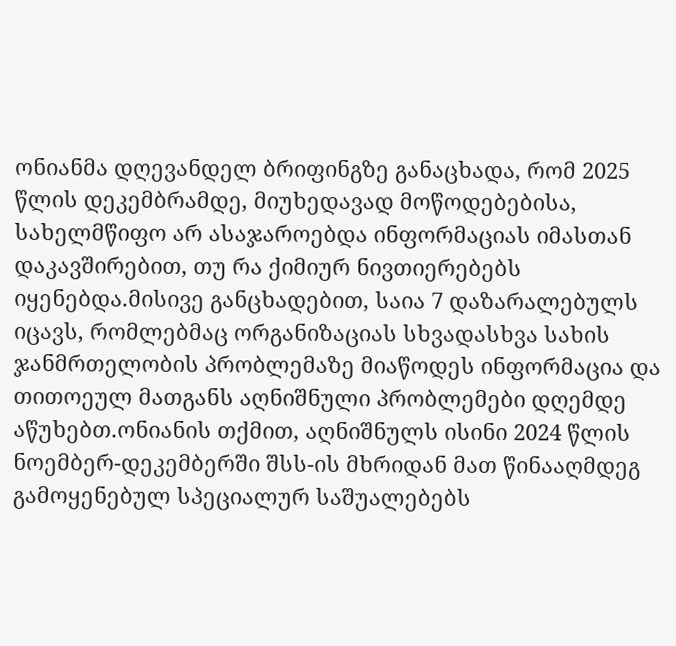ონიანმა დღევანდელ ბრიფინგზე განაცხადა, რომ 2025 წლის დეკემბრამდე, მიუხედავად მოწოდებებისა, სახელმწიფო არ ასაჯაროებდა ინფორმაციას იმასთან დაკავშირებით, თუ რა ქიმიურ ნივთიერებებს იყენებდა.მისივე განცხადებით, საია 7 დაზარალებულს იცავს, რომლებმაც ორგანიზაციას სხვადასხვა სახის ჯანმრთელობის პრობლემაზე მიაწოდეს ინფორმაცია და თითოეულ მათგანს აღნიშნული პრობლემები დღემდე აწუხებთ.ონიანის თქმით, აღნიშნულს ისინი 2024 წლის ნოემბერ-დეკემბერში შსს-ის მხრიდან მათ წინააღმდეგ გამოყენებულ სპეციალურ საშუალებებს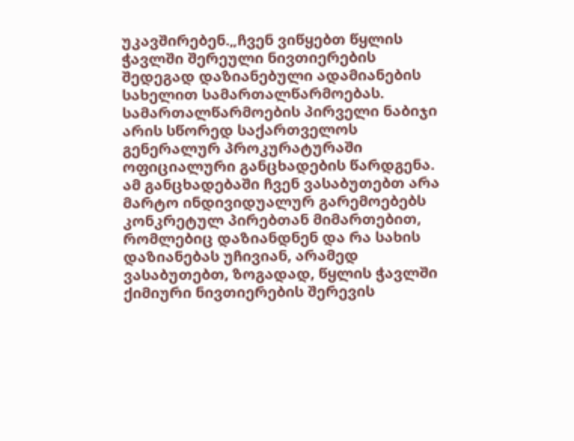უკავშირებენ.„ჩვენ ვიწყებთ წყლის ჭავლში შერეული ნივთიერების შედეგად დაზიანებული ადამიანების სახელით სამართალწარმოებას. სამართალწარმოების პირველი ნაბიჯი არის სწორედ საქართველოს გენერალურ პროკურატურაში ოფიციალური განცხადების წარდგენა. ამ განცხადებაში ჩვენ ვასაბუთებთ არა მარტო ინდივიდუალურ გარემოებებს კონკრეტულ პირებთან მიმართებით, რომლებიც დაზიანდნენ და რა სახის დაზიანებას უჩივიან, არამედ ვასაბუთებთ, ზოგადად, წყლის ჭავლში ქიმიური ნივთიერების შერევის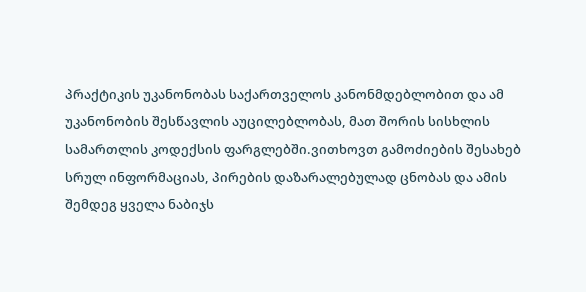პრაქტიკის უკანონობას საქართველოს კანონმდებლობით და ამ უკანონობის შესწავლის აუცილებლობას, მათ შორის სისხლის სამართლის კოდექსის ფარგლებში.ვითხოვთ გამოძიების შესახებ სრულ ინფორმაციას, პირების დაზარალებულად ცნობას და ამის შემდეგ ყველა ნაბიჯს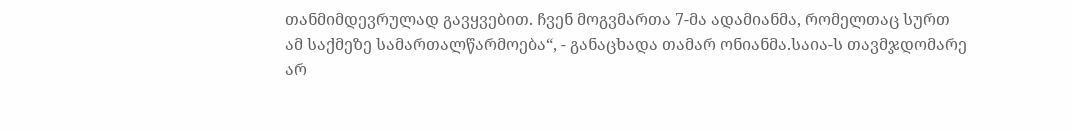თანმიმდევრულად გავყვებით. ჩვენ მოგვმართა 7-მა ადამიანმა, რომელთაც სურთ ამ საქმეზე სამართალწარმოება“, - განაცხადა თამარ ონიანმა.საია-ს თავმჯდომარე არ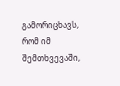გამორიცხავს, რომ იმ შემთხვევაში,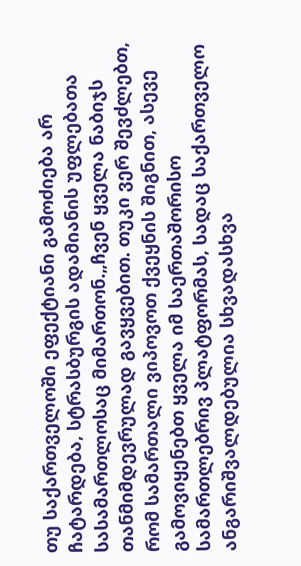თუ საქართველოში ეფექტიანი გამოძიება არ ჩატარდება, სტრასბურგის ადამიანის უფლებათა სასამართლოსაც მიმართონ.„ჩვენ ყველა ნაბიჯს თანმიმდევრულად გავყვებით. თუკი ვერ შევძლებთ, რომ სამართალი ვიპოვოთ ქვეყნის შიგნით, ასევე გამოვიყენებთ ყველა იმ საერთაშორისო სამართლებრივ პლატფორმას, სადაც საქართველო ანგარიშვალდებულია სხვადასხვა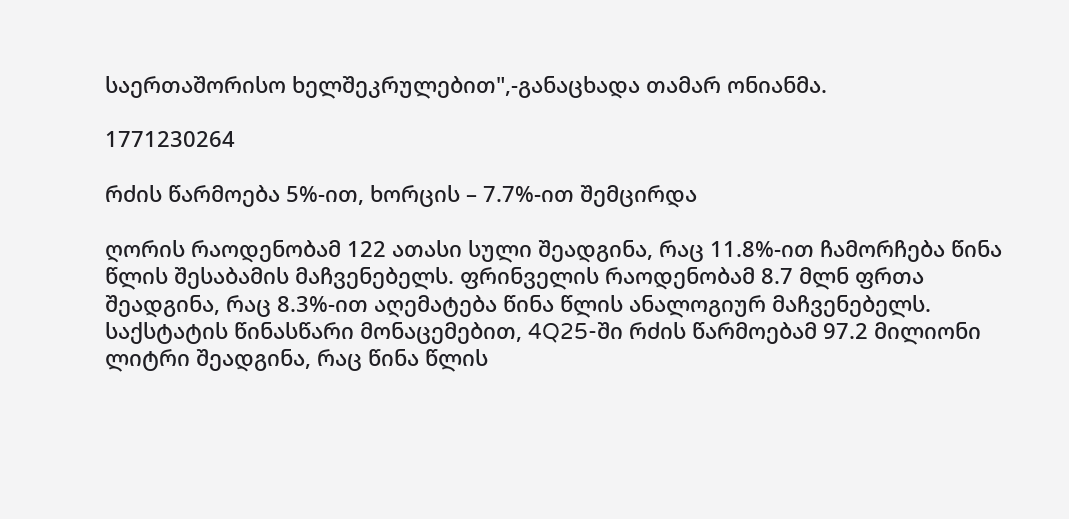საერთაშორისო ხელშეკრულებით",-განაცხადა თამარ ონიანმა.

1771230264

რძის წარმოება 5%-ით, ხორცის – 7.7%-ით შემცირდა

ღორის რაოდენობამ 122 ათასი სული შეადგინა, რაც 11.8%-ით ჩამორჩება წინა წლის შესაბამის მაჩვენებელს. ფრინველის რაოდენობამ 8.7 მლნ ფრთა შეადგინა, რაც 8.3%-ით აღემატება წინა წლის ანალოგიურ მაჩვენებელს. საქსტატის წინასწარი მონაცემებით, 4Q25-ში რძის წარმოებამ 97.2 მილიონი ლიტრი შეადგინა, რაც წინა წლის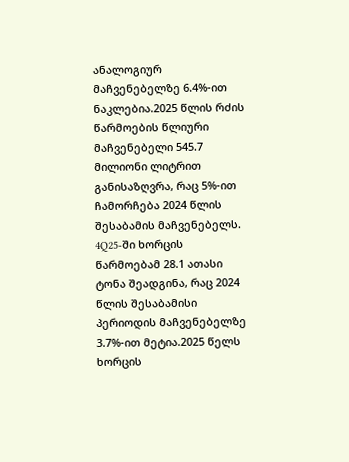ანალოგიურ მაჩვენებელზე 6.4%-ით ნაკლებია.2025 წლის რძის წარმოების წლიური მაჩვენებელი 545.7 მილიონი ლიტრით განისაზღვრა, რაც 5%-ით ჩამორჩება 2024 წლის შესაბამის მაჩვენებელს. 4Q25-ში ხორცის წარმოებამ 28.1 ათასი ტონა შეადგინა, რაც 2024 წლის შესაბამისი პერიოდის მაჩვენებელზე 3.7%-ით მეტია.2025 წელს ხორცის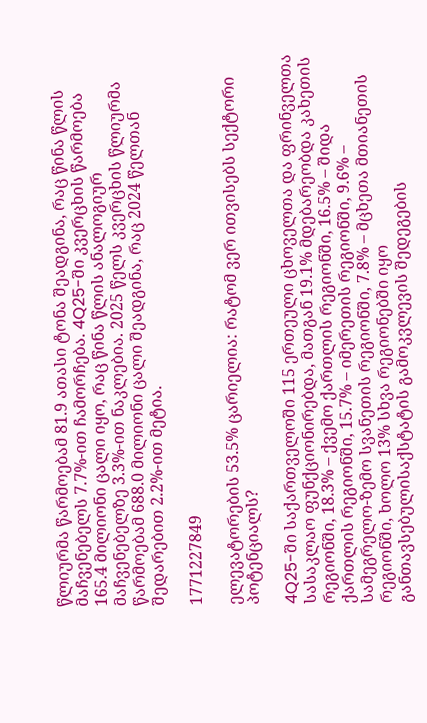წლიურმა წარმოებამ 81.9 ათასი ტონა შეადგინა, რაც წინა წლის მაჩვენებელს 7.7%-ით ჩამორჩება. 4Q25-ში კვერცხის წარმოება 165.4 მილიონი ცალი იყო, რაც წინა წლის ანალოგიურ მაჩვენებელზე 3.3%-ით ნაკლებია. 2025 წელს კვერცხის წლიურმა წარმოებამ 688.0 მილიონი ცალი შეადგინა, რაც 2024 წელთან შედარებით 2.2%-ით მეტია.

1771227849

ელევატორების 53.5% ცარიელია: რატომ ვერ ითვისებს სექტორი პოტენციალს?

4Q25-ში საქართველოში 115 ერთეული ცხოველთა და ფრინველთა სასაკლაო ფუნქციონირებდა, მათგან 19.1% მდებარეობდა კახეთის რეგიონში, 18.3% – ქვემო ქართლის რეგიონში, 16.5% – შიდა ქართლის რეგიონში, 15.7% – იმერეთის რეგიონში, 9.6% – სამეგრელო-ზემო სვანეთის რეგიონში, 7.8% – მცხეთა მთიანეთის რეგიონში, ხოლო 13% სხვა რეგიონებში იყო განთავსებულისაქსტატის გამოკვლევის შედეგების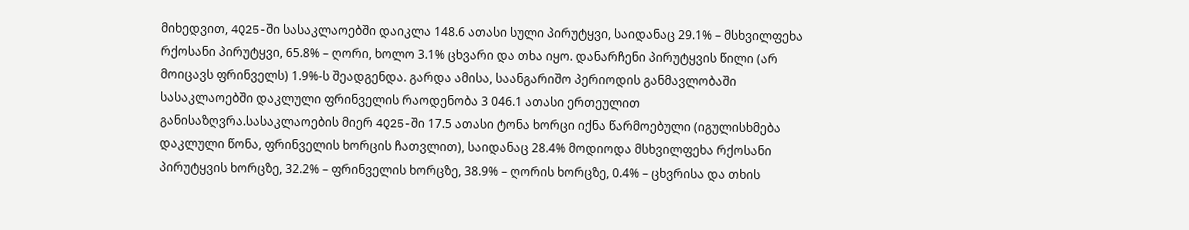მიხედვით, 4Q25-ში სასაკლაოებში დაიკლა 148.6 ათასი სული პირუტყვი, საიდანაც 29.1% – მსხვილფეხა რქოსანი პირუტყვი, 65.8% – ღორი, ხოლო 3.1% ცხვარი და თხა იყო. დანარჩენი პირუტყვის წილი (არ მოიცავს ფრინველს) 1.9%-ს შეადგენდა. გარდა ამისა, საანგარიშო პერიოდის განმავლობაში სასაკლაოებში დაკლული ფრინველის რაოდენობა 3 046.1 ათასი ერთეულით განისაზღვრა.სასაკლაოების მიერ 4Q25-ში 17.5 ათასი ტონა ხორცი იქნა წარმოებული (იგულისხმება დაკლული წონა, ფრინველის ხორცის ჩათვლით), საიდანაც 28.4% მოდიოდა მსხვილფეხა რქოსანი პირუტყვის ხორცზე, 32.2% – ფრინველის ხორცზე, 38.9% – ღორის ხორცზე, 0.4% – ცხვრისა და თხის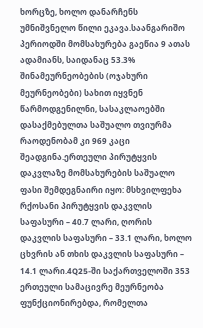ხორცზე, ხოლო დანარჩენს უმნიშვნელო წილი ეკავა.საანგარიშო პერიოდში მომსახურება გაეწია 9 ათას ადამიანს, საიდანაც 53.3% შინამეურნეობების (ოჯახური მეურნეობები) სახით იყვნენ წარმოდგენილნი, სასაკლაოებში დასაქმებულთა საშუალო თვიურმა რაოდენობამ კი 969 კაცი შეადგინა.ერთეული პირუტყვის დაკვლაზე მომსახურების საშუალო ფასი შემდეგნაირი იყო: მსხვილფეხა რქოსანი პირუტყვის დაკვლის საფასური – 40.7 ლარი, ღორის დაკვლის საფასური – 33.1 ლარი, ხოლო ცხვრის ან თხის დაკვლის საფასური – 14.1 ლარი.4Q25-ში საქართველოში 353 ერთეული სამაცივრე მეურნეობა ფუნქციონირებდა, რომელთა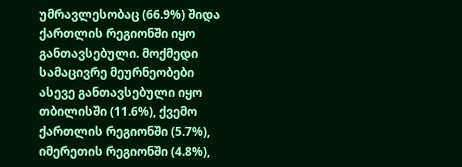უმრავლესობაც (66.9%) შიდა ქართლის რეგიონში იყო განთავსებული. მოქმედი სამაცივრე მეურნეობები ასევე განთავსებული იყო თბილისში (11.6%), ქვემო ქართლის რეგიონში (5.7%), იმერეთის რეგიონში (4.8%),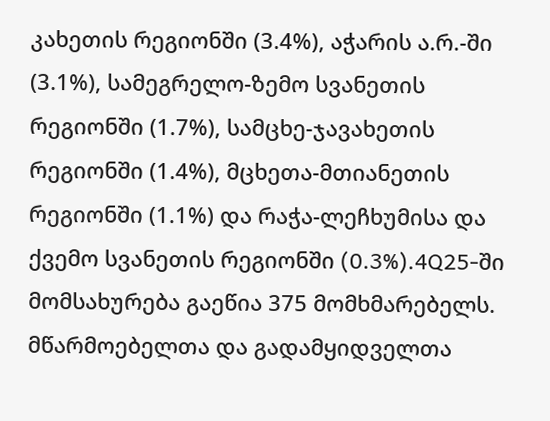კახეთის რეგიონში (3.4%), აჭარის ა.რ.-ში (3.1%), სამეგრელო-ზემო სვანეთის რეგიონში (1.7%), სამცხე-ჯავახეთის რეგიონში (1.4%), მცხეთა-მთიანეთის რეგიონში (1.1%) და რაჭა-ლეჩხუმისა და ქვემო სვანეთის რეგიონში (0.3%).4Q25-ში მომსახურება გაეწია 375 მომხმარებელს. მწარმოებელთა და გადამყიდველთა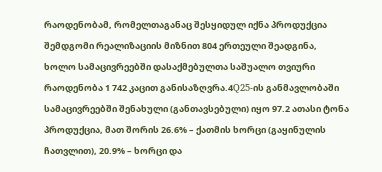რაოდენობამ, რომელთაგანაც შესყიდულ იქნა პროდუქცია შემდგომი რეალიზაციის მიზნით 804 ერთეული შეადგინა, ხოლო სამაცივრეებში დასაქმებულთა საშუალო თვიური რაოდენობა 1 742 კაცით განისაზღვრა.4Q25-ის განმავლობაში სამაცივრეებში შენახული (განთავსებული) იყო 97.2 ათასი ტონა პროდუქცია, მათ შორის 26.6% – ქათმის ხორცი (გაყინულის ჩათვლით), 20.9% – ხორცი და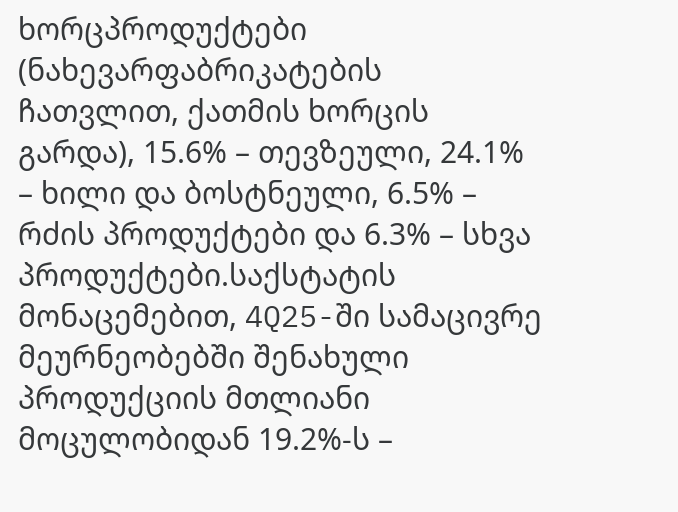ხორცპროდუქტები (ნახევარფაბრიკატების ჩათვლით, ქათმის ხორცის გარდა), 15.6% – თევზეული, 24.1% – ხილი და ბოსტნეული, 6.5% – რძის პროდუქტები და 6.3% – სხვა პროდუქტები.საქსტატის მონაცემებით, 4Q25-ში სამაცივრე მეურნეობებში შენახული პროდუქციის მთლიანი მოცულობიდან 19.2%-ს –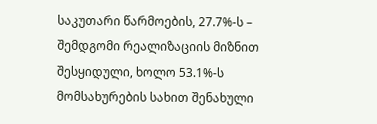საკუთარი წარმოების, 27.7%-ს – შემდგომი რეალიზაციის მიზნით შესყიდული, ხოლო 53.1%-ს მომსახურების სახით შენახული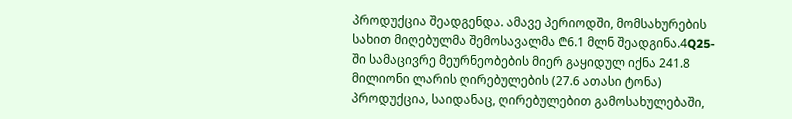პროდუქცია შეადგენდა. ამავე პერიოდში, მომსახურების სახით მიღებულმა შემოსავალმა ₾6.1 მლნ შეადგინა.4Q25-ში სამაცივრე მეურნეობების მიერ გაყიდულ იქნა 241.8 მილიონი ლარის ღირებულების (27.6 ათასი ტონა) პროდუქცია, საიდანაც, ღირებულებით გამოსახულებაში,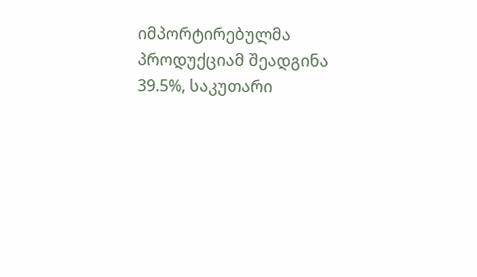იმპორტირებულმა პროდუქციამ შეადგინა 39.5%, საკუთარი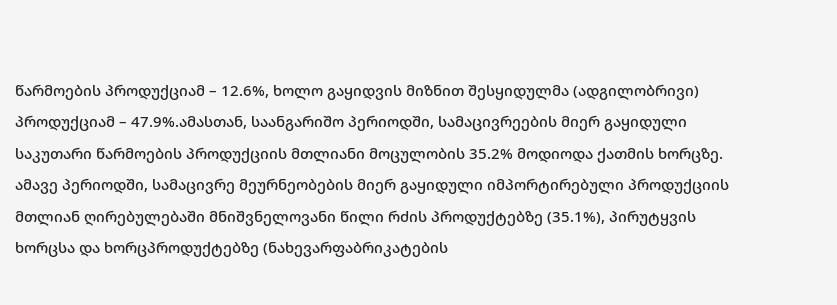წარმოების პროდუქციამ – 12.6%, ხოლო გაყიდვის მიზნით შესყიდულმა (ადგილობრივი) პროდუქციამ – 47.9%.ამასთან, საანგარიშო პერიოდში, სამაცივრეების მიერ გაყიდული საკუთარი წარმოების პროდუქციის მთლიანი მოცულობის 35.2% მოდიოდა ქათმის ხორცზე. ამავე პერიოდში, სამაცივრე მეურნეობების მიერ გაყიდული იმპორტირებული პროდუქციის მთლიან ღირებულებაში მნიშვნელოვანი წილი რძის პროდუქტებზე (35.1%), პირუტყვის ხორცსა და ხორცპროდუქტებზე (ნახევარფაბრიკატების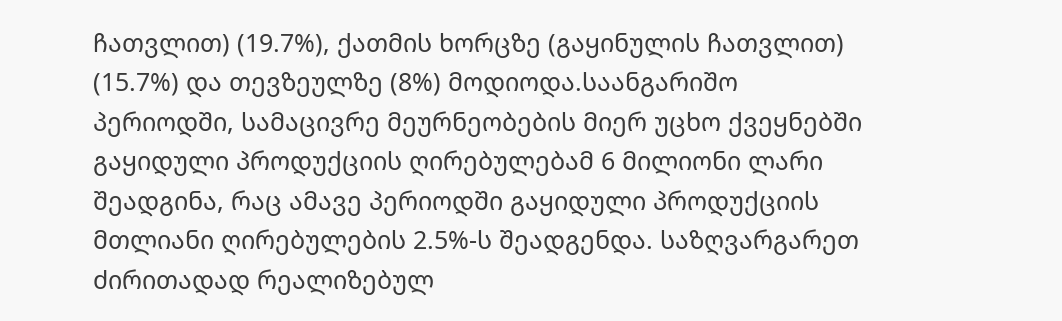ჩათვლით) (19.7%), ქათმის ხორცზე (გაყინულის ჩათვლით) (15.7%) და თევზეულზე (8%) მოდიოდა.საანგარიშო პერიოდში, სამაცივრე მეურნეობების მიერ უცხო ქვეყნებში გაყიდული პროდუქციის ღირებულებამ 6 მილიონი ლარი შეადგინა, რაც ამავე პერიოდში გაყიდული პროდუქციის მთლიანი ღირებულების 2.5%-ს შეადგენდა. საზღვარგარეთ ძირითადად რეალიზებულ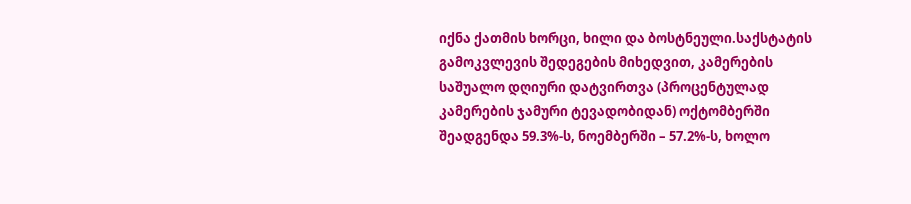იქნა ქათმის ხორცი, ხილი და ბოსტნეული.საქსტატის გამოკვლევის შედეგების მიხედვით, კამერების საშუალო დღიური დატვირთვა (პროცენტულად კამერების ჯამური ტევადობიდან) ოქტომბერში შეადგენდა 59.3%-ს, ნოემბერში – 57.2%-ს, ხოლო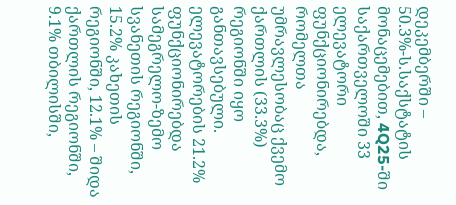დეკემბერში – 50.3%-ს.საქსტატის მონაცემებით, 4Q25-ში საქართველოში 33 ელევატორი ფუნქციონირებდა, რომელთა უმრავლესობაც ქვემო ქართლის (33.3%) რეგიონში იყო განთავსებული. ელევატორების 21.2% ფუნქციონირებდა სამეგრელო-ზემო სვანეთის რეგიონში, 15.2% კახეთის რეგიონში, 12.1% – შიდა ქართლის რეგიონში, 9.1% თბილისში,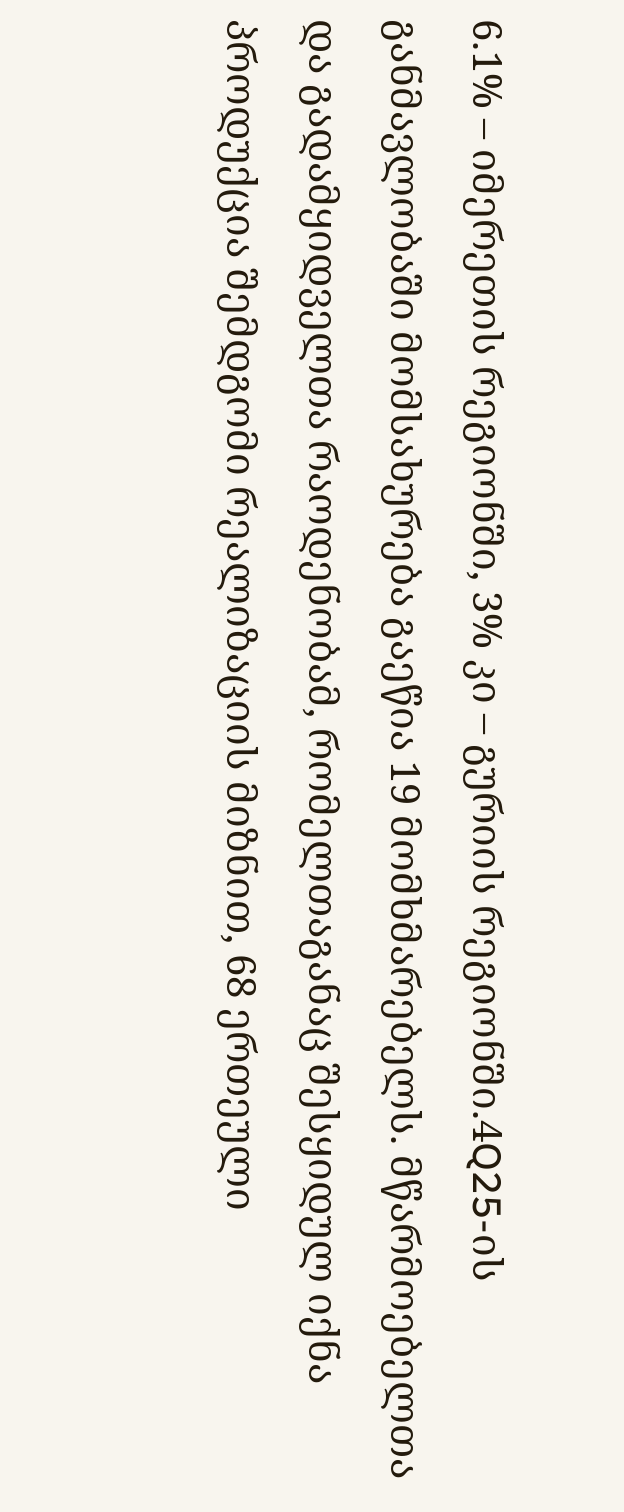6.1% – იმერეთის რეგიონში, 3% კი – გურიის რეგიონში.4Q25-ის განმავლობაში მომსახურება გაეწია 19 მომხმარებელს. მწარმოებელთა და გადამყიდველთა რაოდენობამ, რომელთაგანაც შესყიდულ იქნა პროდუქცია შემდგომი რეალიზაციის მიზნით, 68 ერთეული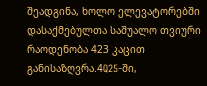შეადგინა, ხოლო ელევატორებში დასაქმებულთა საშუალო თვიური რაოდენობა 423 კაცით განისაზღვრა.4Q25-ში,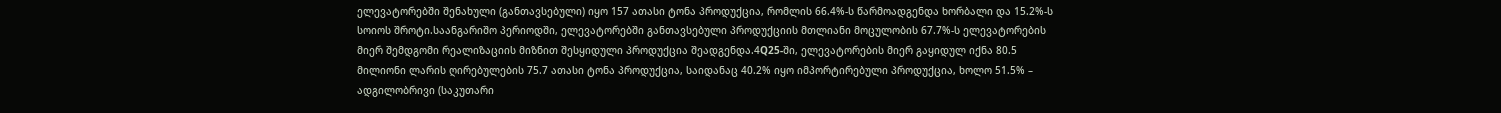ელევატორებში შენახული (განთავსებული) იყო 157 ათასი ტონა პროდუქცია, რომლის 66.4%-ს წარმოადგენდა ხორბალი და 15.2%-ს სოიოს შროტი.საანგარიშო პერიოდში, ელევატორებში განთავსებული პროდუქციის მთლიანი მოცულობის 67.7%-ს ელევატორების მიერ შემდგომი რეალიზაციის მიზნით შესყიდული პროდუქცია შეადგენდა.4Q25-ში, ელევატორების მიერ გაყიდულ იქნა 80.5 მილიონი ლარის ღირებულების 75.7 ათასი ტონა პროდუქცია, საიდანაც 40.2% იყო იმპორტირებული პროდუქცია, ხოლო 51.5% – ადგილობრივი (საკუთარი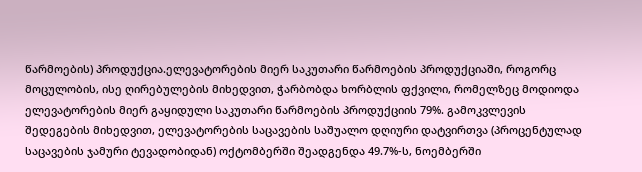წარმოების) პროდუქცია.ელევატორების მიერ საკუთარი წარმოების პროდუქციაში, როგორც მოცულობის, ისე ღირებულების მიხედვით, ჭარბობდა ხორბლის ფქვილი, რომელზეც მოდიოდა ელევატორების მიერ გაყიდული საკუთარი წარმოების პროდუქციის 79%. გამოკვლევის შედეგების მიხედვით, ელევატორების საცავების საშუალო დღიური დატვირთვა (პროცენტულად საცავების ჯამური ტევადობიდან) ოქტომბერში შეადგენდა 49.7%-ს, ნოემბერში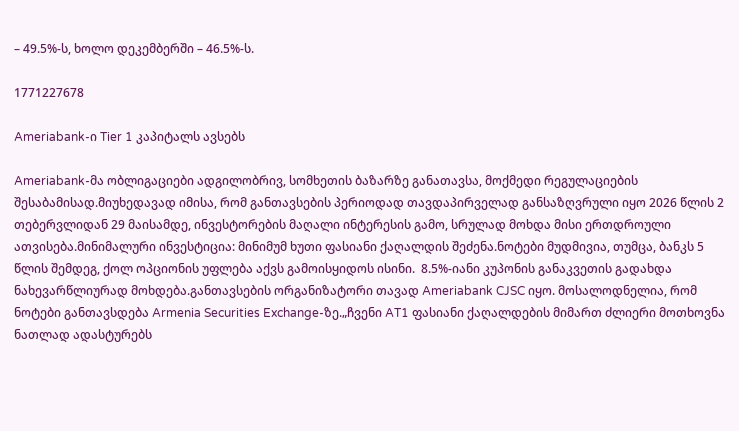– 49.5%-ს, ხოლო დეკემბერში – 46.5%-ს.

1771227678

Ameriabank-ი Tier 1 კაპიტალს ავსებს

Ameriabank-მა ობლიგაციები ადგილობრივ, სომხეთის ბაზარზე განათავსა, მოქმედი რეგულაციების შესაბამისად.მიუხედავად იმისა, რომ განთავსების პერიოდად თავდაპირველად განსაზღვრული იყო 2026 წლის 2 თებერვლიდან 29 მაისამდე, ინვესტორების მაღალი ინტერესის გამო, სრულად მოხდა მისი ერთდროული ათვისება.მინიმალური ინვესტიცია: მინიმუმ ხუთი ფასიანი ქაღალდის შეძენა.ნოტები მუდმივია, თუმცა, ბანკს 5 წლის შემდეგ, ქოლ ოპციონის უფლება აქვს გამოისყიდოს ისინი.  8.5%-იანი კუპონის განაკვეთის გადახდა ნახევარწლიურად მოხდება.განთავსების ორგანიზატორი თავად Ameriabank CJSC იყო. მოსალოდნელია, რომ ნოტები განთავსდება Armenia Securities Exchange-ზე.„ჩვენი AT1 ფასიანი ქაღალდების მიმართ ძლიერი მოთხოვნა ნათლად ადასტურებს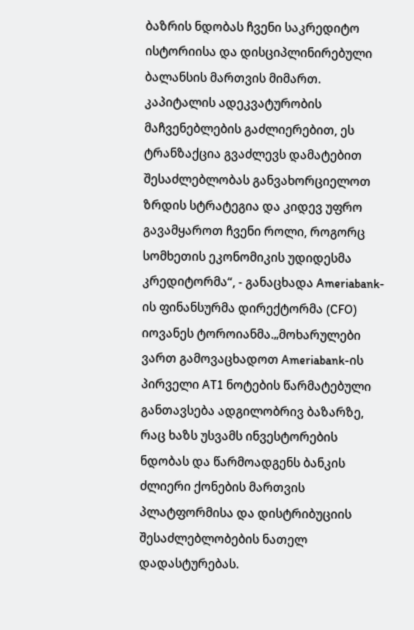ბაზრის ნდობას ჩვენი საკრედიტო ისტორიისა და დისციპლინირებული ბალანსის მართვის მიმართ. კაპიტალის ადეკვატურობის მაჩვენებლების გაძლიერებით, ეს ტრანზაქცია გვაძლევს დამატებით შესაძლებლობას განვახორციელოთ ზრდის სტრატეგია და კიდევ უფრო გავამყაროთ ჩვენი როლი, როგორც სომხეთის ეკონომიკის უდიდესმა კრედიტორმა“, - განაცხადა Ameriabank-ის ფინანსურმა დირექტორმა (CFO) იოვანეს ტოროიანმა.„მოხარულები ვართ გამოვაცხადოთ Ameriabank-ის პირველი AT1 ნოტების წარმატებული განთავსება ადგილობრივ ბაზარზე, რაც ხაზს უსვამს ინვესტორების ნდობას და წარმოადგენს ბანკის ძლიერი ქონების მართვის პლატფორმისა და დისტრიბუციის შესაძლებლობების ნათელ დადასტურებას.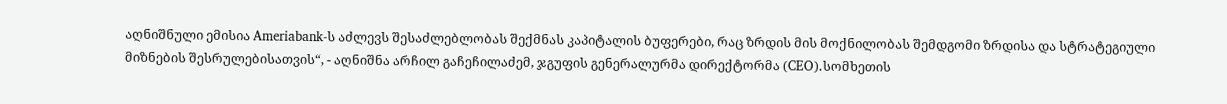აღნიშნული ემისია Ameriabank-ს აძლევს შესაძლებლობას შექმნას კაპიტალის ბუფერები, რაც ზრდის მის მოქნილობას შემდგომი ზრდისა და სტრატეგიული მიზნების შესრულებისათვის“, - აღნიშნა არჩილ გაჩეჩილაძემ, ჯგუფის გენერალურმა დირექტორმა (CEO).სომხეთის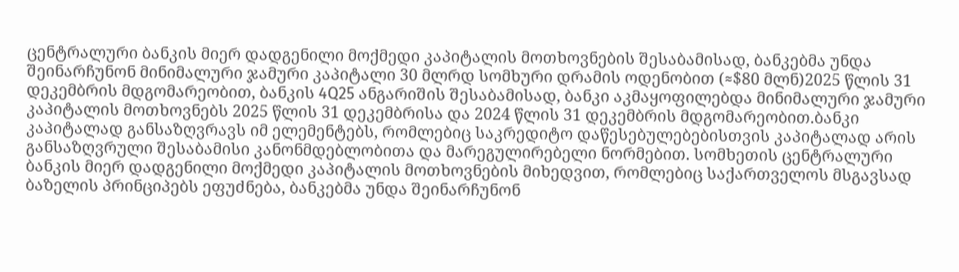ცენტრალური ბანკის მიერ დადგენილი მოქმედი კაპიტალის მოთხოვნების შესაბამისად, ბანკებმა უნდა შეინარჩუნონ მინიმალური ჯამური კაპიტალი 30 მლრდ სომხური დრამის ოდენობით (≈$80 მლნ)2025 წლის 31 დეკემბრის მდგომარეობით, ბანკის 4Q25 ანგარიშის შესაბამისად, ბანკი აკმაყოფილებდა მინიმალური ჯამური კაპიტალის მოთხოვნებს 2025 წლის 31 დეკემბრისა და 2024 წლის 31 დეკემბრის მდგომარეობით.ბანკი კაპიტალად განსაზღვრავს იმ ელემენტებს, რომლებიც საკრედიტო დაწესებულებებისთვის კაპიტალად არის განსაზღვრული შესაბამისი კანონმდებლობითა და მარეგულირებელი ნორმებით. სომხეთის ცენტრალური ბანკის მიერ დადგენილი მოქმედი კაპიტალის მოთხოვნების მიხედვით, რომლებიც საქართველოს მსგავსად ბაზელის პრინციპებს ეფუძნება, ბანკებმა უნდა შეინარჩუნონ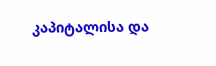კაპიტალისა და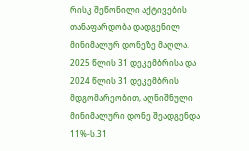რისკ შეწონილი აქტივების თანაფარდობა დადგენილ მინიმალურ დონეზე მაღლა. 2025 წლის 31 დეკემბრისა და 2024 წლის 31 დეკემბრის მდგომარეობით, აღნიშნული მინიმალური დონე შეადგენდა 11%-ს.31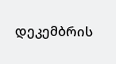დეკემბრის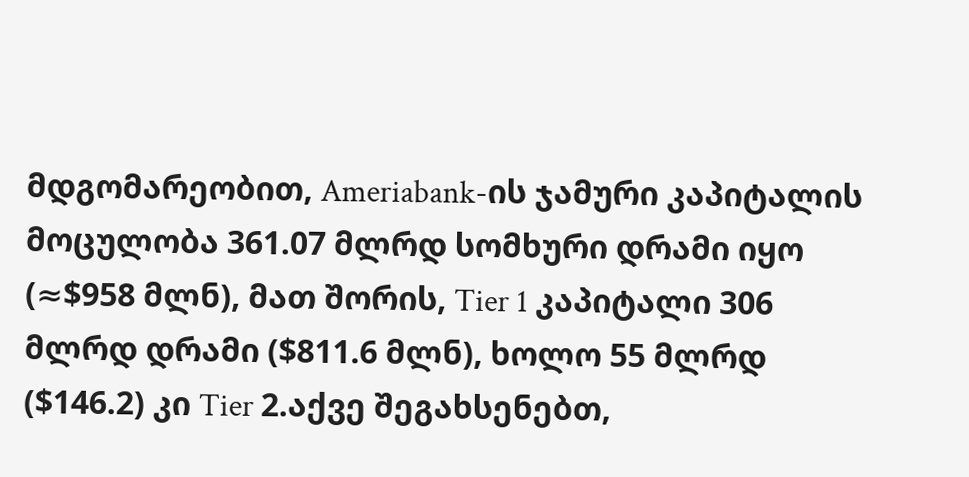მდგომარეობით, Ameriabank-ის ჯამური კაპიტალის მოცულობა 361.07 მლრდ სომხური დრამი იყო (≈$958 მლნ), მათ შორის, Tier 1 კაპიტალი 306 მლრდ დრამი ($811.6 მლნ), ხოლო 55 მლრდ ($146.2) კი Tier 2.აქვე შეგახსენებთ,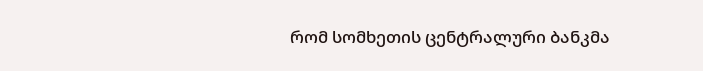რომ სომხეთის ცენტრალური ბანკმა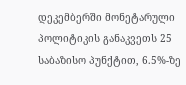დეკემბერში მონეტარული პოლიტიკის განაკვეთს 25 საბაზისო პუნქტით, 6.5%-ზე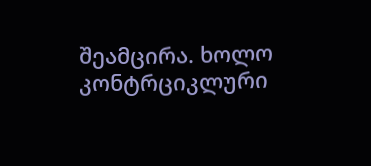შეამცირა. ხოლო კონტრციკლური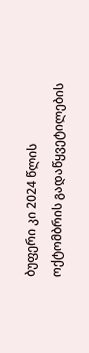ბუფერი კი 2024 წლის ოქტომბრის გადაწყვეტილების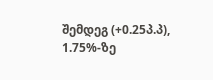შემდეგ (+0.25პ.პ), 1.75%-ზე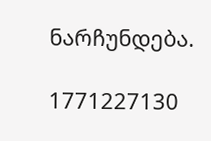ნარჩუნდება.

1771227130